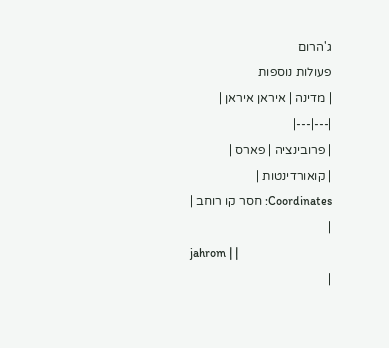ג'הרום
פעולות נוספות
| מדינה | איראן איראן |
|---|---|
| פרובינציה | פארס |
| קואורדינטות |
Coordinates: חסר קו רוחב |
|
jahrom | |
|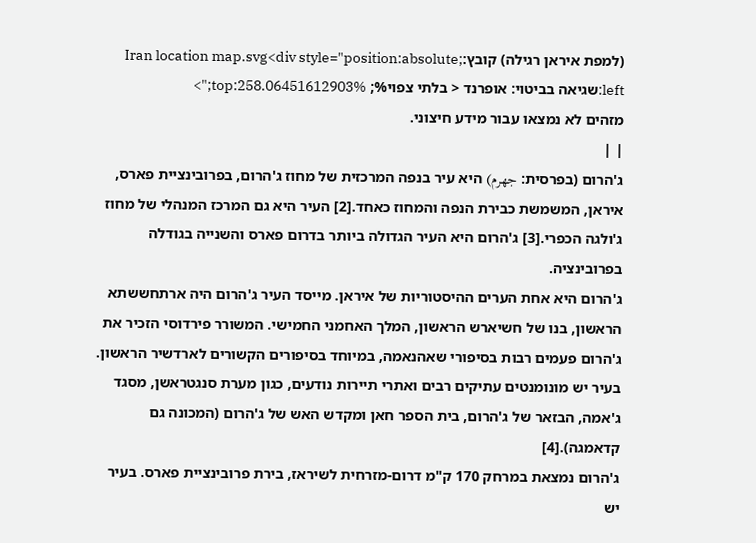(למפת איראן רגילה) קובץ:Iran location map.svg<div style="position:absolute; left:שגיאה בביטוי: אופרנד < בלתי צפוי%; top:258.06451612903%;">
מזהים לא נמצאו עבור מידע חיצוני.
| |
ג'הרום (בפרסית: جهرم) היא עיר בנפה המרכזית של מחוז ג'הרום, בפרובינציית פארס, איראן, המשמשת כבירת הנפה והמחוז כאחד.[2] העיר היא גם המרכז המנהלי של מחוז ג'ולגה הכפרי.[3] ג'הרום היא העיר הגדולה ביותר בדרום פארס והשנייה בגודלה בפרובינציה.
ג'הרום היא אחת הערים ההיסטוריות של איראן. מייסד העיר ג'הרום היה ארתחששתא הראשון, בנו של חשיארש הראשון, המלך האחמני החמישי. המשורר פירדוסי הזכיר את ג'הרום פעמים רבות בסיפורי שאהנאמה, במיוחד בסיפורים הקשורים לארדשיר הראשון. בעיר יש מונומנטים עתיקים רבים ואתרי תיירות נודעים, כגון מערת סנגטראשן, מסגד ג'אמה, הבזאר של ג'הרום, בית הספר חאן ומקדש האש של ג'הרום (המכונה גם קדאמגה).[4]
ג'הרום נמצאת במרחק 170 ק"מ דרום-מזרחית לשיראז, בירת פרובינציית פארס. בעיר יש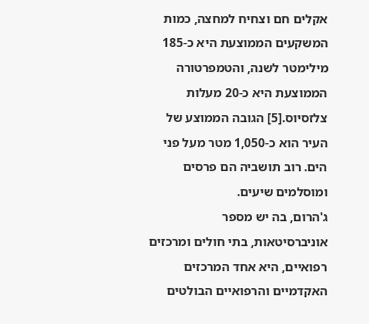אקלים חם וצחיח למחצה, כמות המשקעים הממוצעת היא כ-185 מילימטר לשנה, והטמפרטורה הממוצעת היא כ-20 מעלות צלזסיוס.[5] הגובה הממוצע של העיר הוא כ-1,050 מטר מעל פני הים. רוב תושביה הם פרסים ומוסלמים שיעים.
ג'הרום, בה יש מספר אוניברסיטאות, בתי חולים ומרכזים רפואיים, היא אחד המרכזים האקדמיים והרפואיים הבולטים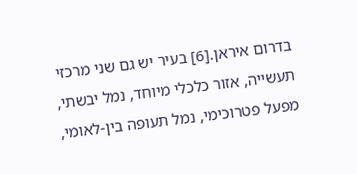בדרום איראן.[6] בעיר יש גם שני מרכזי תעשייה, אזור כלכלי מיוחד, נמל יבשתי, מפעל פטרוכימי, נמל תעופה בין-לאומי,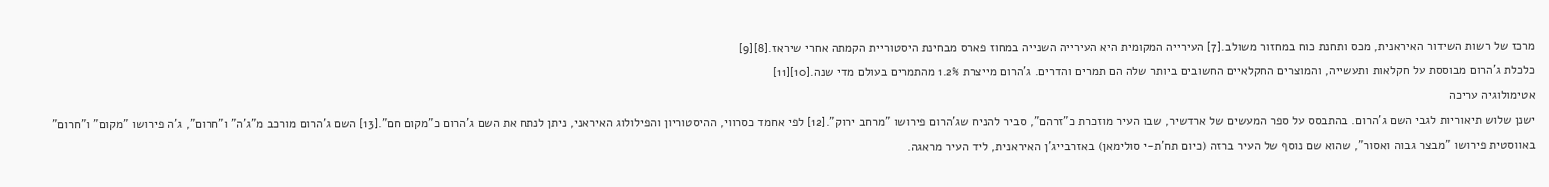מרכז של רשות השידור האיראנית, מכס ותחנת כוח במחזור משולב.[7] העירייה המקומית היא העירייה השנייה במחוז פארס מבחינת היסטוריית הקמתה אחרי שיראז.[8][9]
כלכלת ג'הרום מבוססת על חקלאות ותעשייה, והמוצרים החקלאיים החשובים ביותר שלה הם תמרים והדרים. ג'הרום מייצרת 1.2% מהתמרים בעולם מדי שנה.[10][11]
אטימולוגיה עריכה
ישנן שלוש תיאוריות לגבי השם ג'הרום. בהתבסס על ספר המעשים של ארדשיר, שבו העיר מוזכרת כ"זרהם", סביר להניח שג'הרום פירושו "מרחב ירוק".[12] לפי אחמד כסרווי, ההיסטוריון והפילולוג האיראני, ניתן לנתח את השם ג'הרום כ"מקום חם".[13] השם ג'הרום מורכב מ"ג'ה" ו"חרום", ג'ה פירושו "מקום" ו"חרום" באווסטית פירושו "מבצר גבוה ואסור", שהוא שם נוסף של העיר ברזה (כיום תח'ת-י סולימאן) באזרבייג'ן האיראנית, ליד העיר מראגה.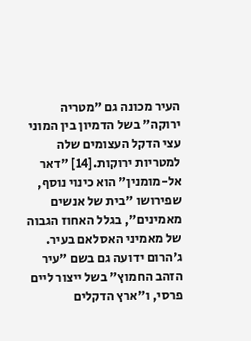העיר מכונה גם "מטריה ירוקה" בשל הדמיון בין המוני עצי הדקל העצומים שלה למטריות ירוקות.[14] "דאר אל-מומנין" הוא כינוי נוסף, שפירושו "בית של אנשים מאמינים", בגלל האחוז הגבוה של מאמיני האסלאם בעיר.
ג'הרום ידועה גם בשם "עיר הזהב החמוץ" בשל ייצור ליים פרסי, ו"ארץ הדקלים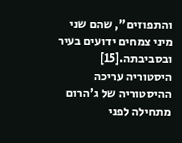והתפוזים", שהם שני מיני צמחים ידועים בעיר ובסביבתה.[15]
היסטוריה עריכה
ההיסטוריה של ג'הרום מתחילה לפני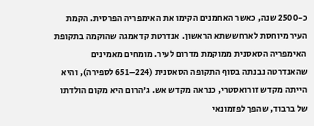כ-2500 שנה, כאשר האחמנים הקימו את האימפריה הפרסית. הקמת העיר מיוחסת לארחששתא הראשון. אנדרטת קדאמגה שהוקמה בתקופת האימפריה הסאסנית ממוקמת מדרום לעיר. מומחים מאמינים שהאנדרטה נבנתה בסוף התקופה הסאסנית (224–651 לספירה), והיא הייתה מקדש זורואסטרי, כנראה מקדש אש. ג'הרום היא מקום הולדתו של ברבוד, שהפך לפזמונאי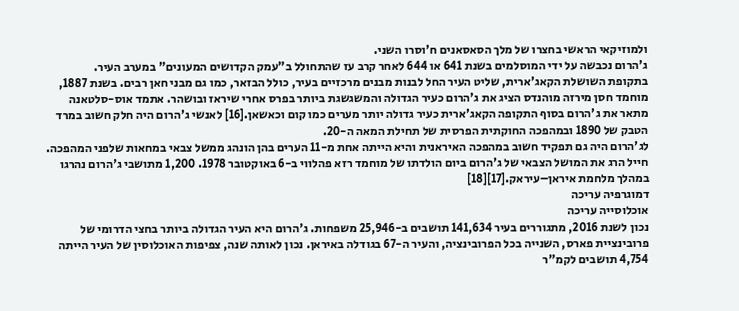ולמוזיקאי הראשי בחצרו של מלך הסאסאנים ח'וסרו השני.
ג'הרום נכבשה על ידי המוסלמים בשנת 641 או 644 לאחר קרב עז שהתחולל ב"עמק הקדושים המעונים" במערב העיר.
בתקופת השושלת הקאג'ארית, שליט העיר החל לבנות מבנים מרכזיים בעיר, כולל הבזאר, כמו גם מבני חאן רבים. בשנת 1887, מוחמד חסן מירזה מוהנדס הציג את ג'הרום כעיר הגדולה והמשגשגת ביותר בפרס אחרי שיראז ובושהר. אתמד אוס-סלטאנה מתאר את ג'הרום בסוף התקופה הקאג'ארית כעיר גדולה יותר מערים כמו קום וכאשאן.[16] לאנשי ג'הרום היה חלק חשוב במרד הטבק של 1890 ובמהפכה החוקתית הפרסית של תחילת המאה ה-20.
לג'הרום היה גם תפקיד חשוב במהפכה האיראנית והיא הייתה אחת מ-11 הערים בהן הונהג ממשל צבאי במחאות שלפני המהפכה. חייל הרג את המושל הצבאי של ג'הרום ביום הולדתו של מוחמד רזא פהלווי ב-6 באוקטובר 1978. 1,200 מתושבי ג'הרום נהרגו במהלך מלחמת איראן–עיראק.[17][18]
דמוגרפיה עריכה
אוכלוסייה עריכה
נכון לשנת 2016, מתגוררים בעיר 141,634 תושבים ב-25,946 משפחות. ג'הרום היא העיר הגדולה ביותר בחצי הדרומי של פרובינציית פארס, השנייה בכל הפרובינציה, והעיר ה-67 בגודלה באיראן. נכון לאותה שנה, צפיפות האוכלוסין של העיר הייתה 4,754 תושבים לקמ"ר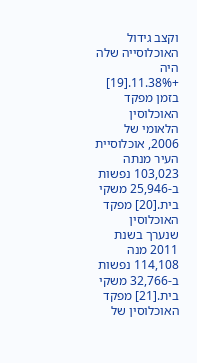וקצב גידול האוכלוסייה שלה היה +11.38%.[19]
בזמן מפקד האוכלוסין הלאומי של 2006, אוכלוסיית העיר מנתה 103,023 נפשות ב-25,946 משקי בית.[20] מפקד האוכלוסין שנערך בשנת 2011 מנה 114,108 נפשות ב-32,766 משקי בית.[21] מפקד האוכלוסין של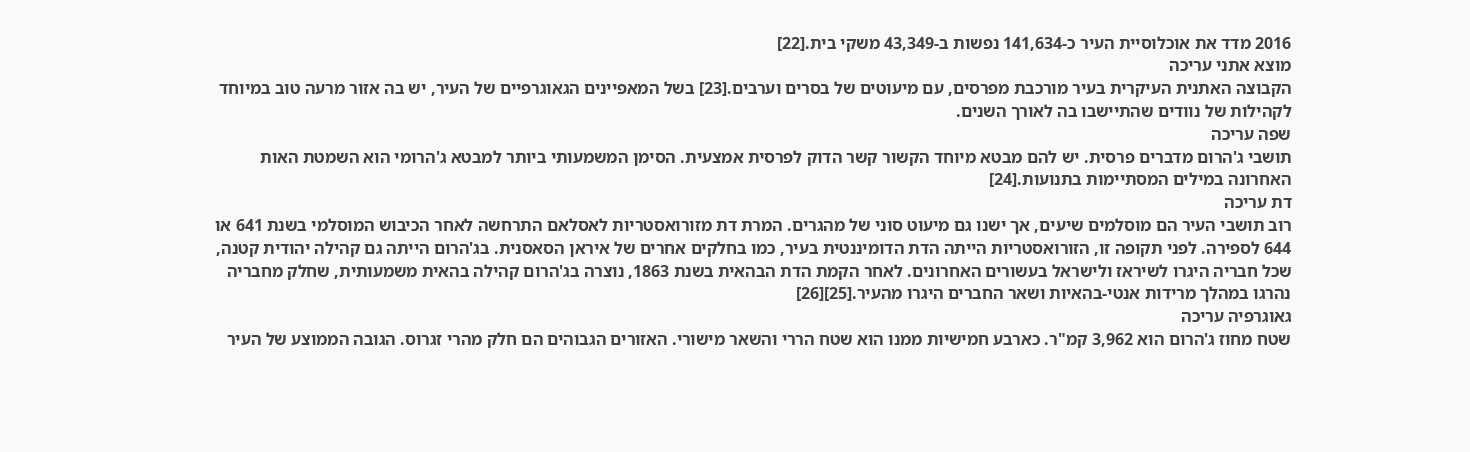2016 מדד את אוכלוסיית העיר כ-141,634 נפשות ב-43,349 משקי בית.[22]
מוצא אתני עריכה
הקבוצה האתנית העיקרית בעיר מורכבת מפרסים, עם מיעוטים של בסרים וערבים.[23] בשל המאפיינים הגאוגרפיים של העיר, יש בה אזור מרעה טוב במיוחד לקהילות של נוודים שהתיישבו בה לאורך השנים.
שפה עריכה
תושבי ג'הרום מדברים פרסית. יש להם מבטא מיוחד הקשור קשר הדוק לפרסית אמצעית. הסימן המשמעותי ביותר למבטא ג'הרומי הוא השמטת האות האחרונה במילים המסתיימות בתנועות.[24]
דת עריכה
רוב תושבי העיר הם מוסלמים שיעים, אך ישנו גם מיעוט סוני של מהגרים. המרת דת מזורואסטריות לאסלאם התרחשה לאחר הכיבוש המוסלמי בשנת 641 או 644 לספירה. לפני תקופה זו, הזורואסטריות הייתה הדת הדומיננטית בעיר, כמו בחלקים אחרים של איראן הסאסנית. בג'הרום הייתה גם קהילה יהודית קטנה, שכל חבריה היגרו לשיראז ולישראל בעשורים האחרונים. לאחר הקמת הדת הבהאית בשנת 1863, נוצרה בג'הרום קהילה בהאית משמעותית, שחלק מחבריה נהרגו במהלך מרידות אנטי-בהאיות ושאר החברים היגרו מהעיר.[25][26]
גאוגרפיה עריכה
שטח מחוז ג'הרום הוא 3,962 קמ"ר. כארבע חמישיות ממנו הוא שטח הררי והשאר מישורי. האזורים הגבוהים הם חלק מהרי זגרוס. הגובה הממוצע של העיר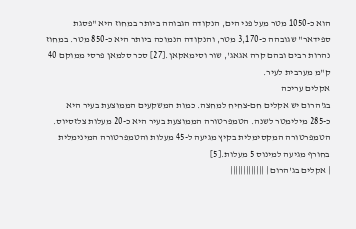הוא כ-1050 מטר מעל פני הים, הנקודה הגבוהה ביותר במחוז היא "פסגת ספידאר" שגובהה כ-3,170 מטר, והנקודה הנמוכה ביותר היא כ-850 מטר. במחוז נהרות רבים ובהם קרה אגאג', שור וסימאקאן.[27] סכר סלמאן פרסי ממוקם 40 ק"מ מערבית לעיר.
אקלים עריכה
בג'הרום יש אקלים חם-צחיח למחצה. כמות המשקעים הממוצעת בעיר היא כ-285 מילימטר לשנה. הטמפרטורה הממוצעת בעיר היא כ-20 מעלות צלזסיוס. הטמפרטורה המקסימלית בקיץ מגיעה ל-45 מעלות והטמפרטורה המינימלית בחורף מגיעה למינוס 5 מעלות.[5]
| אקלים בג'הרום | |||||||||||||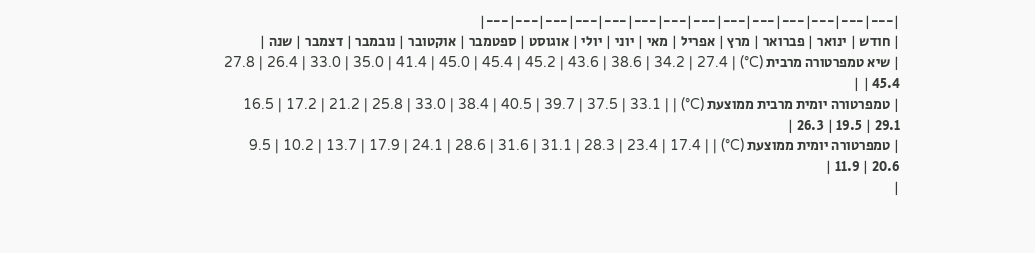|---|---|---|---|---|---|---|---|---|---|---|---|---|---|
| חודש | ינואר | פברואר | מרץ | אפריל | מאי | יוני | יולי | אוגוסט | ספטמבר | אוקטובר | נובמבר | דצמבר | שנה |
| שיא טמפרטורה מרבית (C°) | 27.8 | 26.4 | 33.0 | 35.0 | 41.4 | 45.0 | 45.4 | 45.2 | 43.6 | 38.6 | 34.2 | 27.4 | 45.4 |
| טמפרטורה יומית מרבית ממוצעת (C°) | 16.5 | 17.2 | 21.2 | 25.8 | 33.0 | 38.4 | 40.5 | 39.7 | 37.5 | 33.1 | 26.3 | 19.5 | 29.1 |
| טמפרטורה יומית ממוצעת (C°) | 9.5 | 10.2 | 13.7 | 17.9 | 24.1 | 28.6 | 31.6 | 31.1 | 28.3 | 23.4 | 17.4 | 11.9 | 20.6 |
|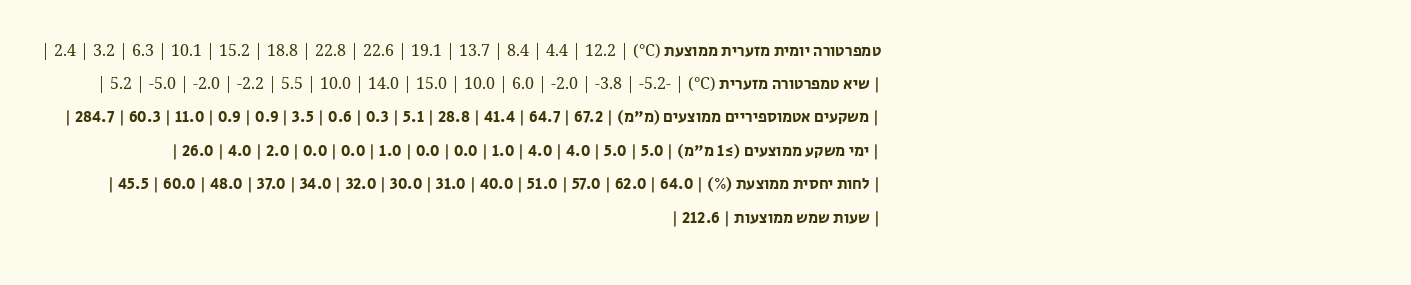טמפרטורה יומית מזערית ממוצעת (C°) | 2.4 | 3.2 | 6.3 | 10.1 | 15.2 | 18.8 | 22.8 | 22.6 | 19.1 | 13.7 | 8.4 | 4.4 | 12.2 |
| שיא טמפרטורה מזערית (C°) | -5.2 | -5.0 | -2.0 | -2.2 | 5.5 | 10.0 | 14.0 | 15.0 | 10.0 | 6.0 | -2.0 | -3.8 | -5.2 |
| משקעים אטמוספיריים ממוצעים (מ"מ) | 67.2 | 64.7 | 41.4 | 28.8 | 5.1 | 0.3 | 0.6 | 3.5 | 0.9 | 0.9 | 11.0 | 60.3 | 284.7 |
| ימי משקע ממוצעים (≥1 מ"מ) | 5.0 | 5.0 | 4.0 | 4.0 | 1.0 | 0.0 | 0.0 | 1.0 | 0.0 | 0.0 | 2.0 | 4.0 | 26.0 |
| לחות יחסית ממוצעת (%) | 64.0 | 62.0 | 57.0 | 51.0 | 40.0 | 31.0 | 30.0 | 32.0 | 34.0 | 37.0 | 48.0 | 60.0 | 45.5 |
| שעות שמש ממוצעות | 212.6 |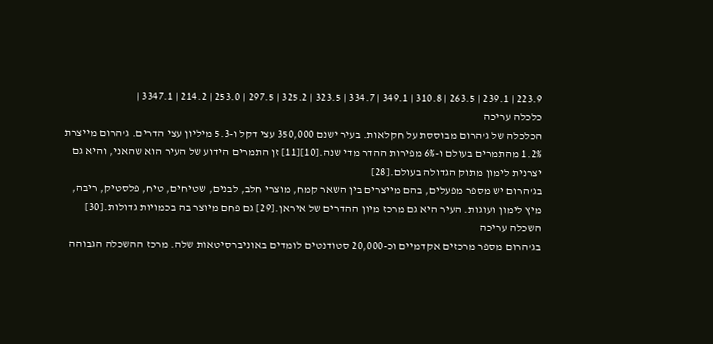223.9 | 239.1 | 263.5 | 310.8 | 349.1 | 334.7 | 323.5 | 325.2 | 297.5 | 253.0 | 214.2 | 3347.1 |
כלכלה עריכה
הכלכלה של ג'הרום מבוססת על חקלאות. בעיר ישנם 350,000 עצי דקל ו-5.3 מיליון עצי הדרים. ג'הרום מייצרת 1.2% מהתמרים בעולם ו-6% מפירות ההדר מדי שנה.[10][11] זן התמרים הידוע של העיר הוא שהאני, והיא גם יצרנית לימון מתוק הגדולה בעולם.[28]
בג'הרום יש מספר מפעלים, בהם מייצרים בין השאר קמח, מוצרי חלב, לבנים, שטיחים, טיח, פלסטיק, ריבה, מיץ לימון ועוגות. העיר היא גם מרכז מיון ההדרים של איראן.[29] גם פחם מיוצר בה בכמויות גדולות.[30]
השכלה עריכה
בג'הרום מספר מרכזים אקדמיים וכ-20,000 סטודנטים לומדים באוניברסיטאות שלה. מרכז ההשכלה הגבוהה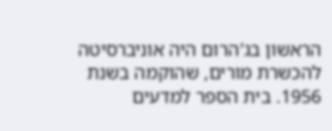הראשון בג'הרום היה אוניברסיטה להכשרת מורים, שהוקמה בשנת 1956. בית הספר למדעים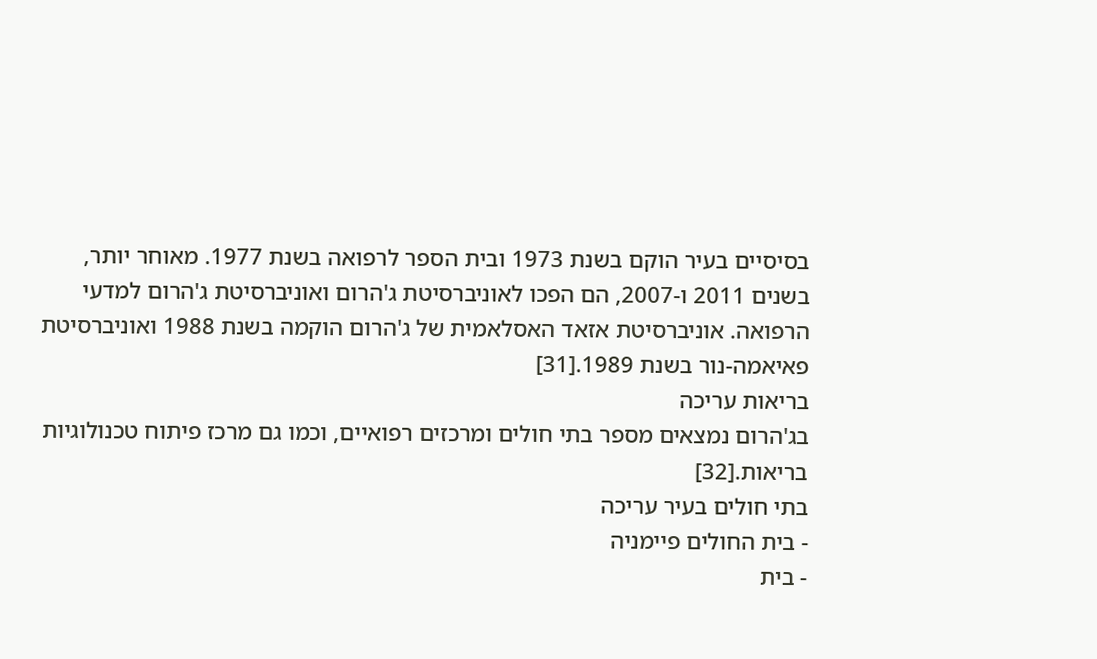בסיסיים בעיר הוקם בשנת 1973 ובית הספר לרפואה בשנת 1977. מאוחר יותר, בשנים 2011 ו-2007, הם הפכו לאוניברסיטת ג'הרום ואוניברסיטת ג'הרום למדעי הרפואה. אוניברסיטת אזאד האסלאמית של ג'הרום הוקמה בשנת 1988 ואוניברסיטת פאיאמה-נור בשנת 1989.[31]
בריאות עריכה
בג'הרום נמצאים מספר בתי חולים ומרכזים רפואיים, וכמו גם מרכז פיתוח טכנולוגיות בריאות.[32]
בתי חולים בעיר עריכה
- בית החולים פיימניה
- בית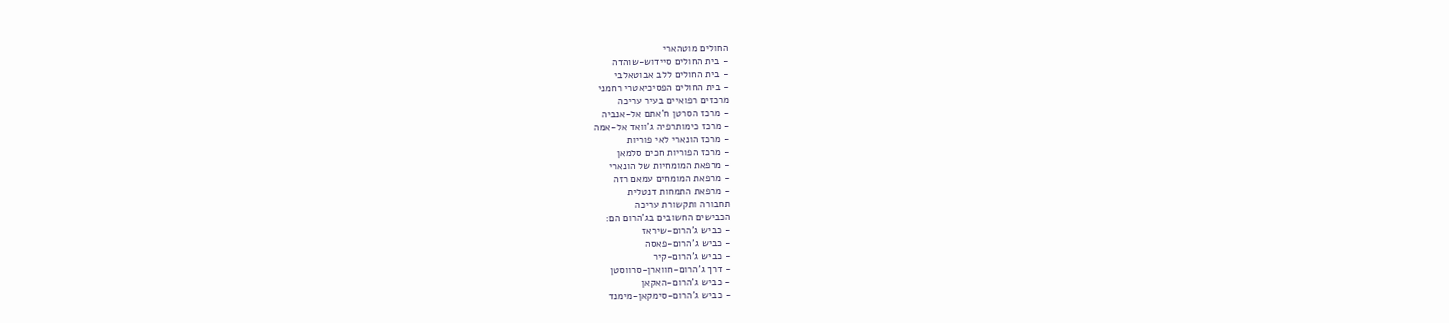החולים מוטהארי
- בית החולים סיידוש-שוהדה
- בית החולים ללב אבוטאלבי
- בית החולים הפסיכיאטרי רחמני
מרכזים רפואיים בעיר עריכה
- מרכז הסרטן ח'אתם אל-אנביה
- מרכז כימותרפיה ג'וואד אל-אמה
- מרכז הונארי לאי פוריות
- מרכז הפוריות חכים סלמאן
- מרפאת המומחיות של הונארי
- מרפאת המומחים עמאם רזה
- מרפאת התמחות דנטלית
תחבורה ותקשורת עריכה
הכבישים החשובים בג'הרום הם:
- כביש ג'הרום-שיראז
- כביש ג'הרום-פאסה
- כביש ג'הרום-קיר
- דרך ג'הרום-חווארן-סרווסטן
- כביש ג'הרום-האקאן
- כביש ג'הרום-סימקאן-מימנד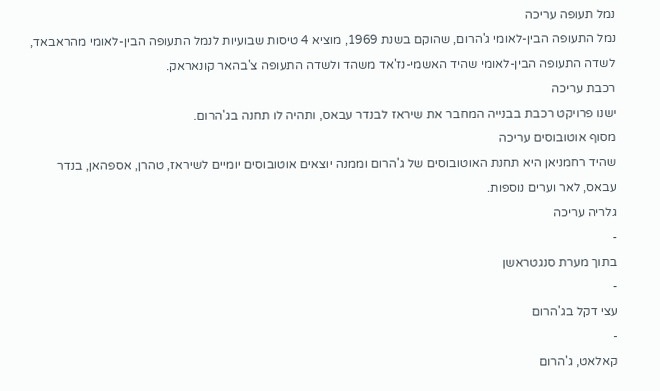נמל תעופה עריכה
נמל התעופה הבין-לאומי ג'הרום, שהוקם בשנת 1969, מוציא 4 טיסות שבועיות לנמל התעופה הבין-לאומי מהראבאד, לשדה התעופה הבין-לאומי שהיד האשמי-נז'אד משהד ולשדה התעופה צ'בהאר קונאראק.
רכבת עריכה
ישנו פרויקט רכבת בבנייה המחבר את שיראז לבנדר עבאס, ותהיה לו תחנה בג'הרום.
מסוף אוטובוסים עריכה
שהיד רחמניאן היא תחנת האוטובוסים של ג'הרום וממנה יוצאים אוטובוסים יומיים לשיראז, טהרן, אספהאן, בנדר עבאס, לאר וערים נוספות.
גלריה עריכה
-
בתוך מערת סנגטראשן
-
עצי דקל בג'הרום
-
קאלאט, ג'הרום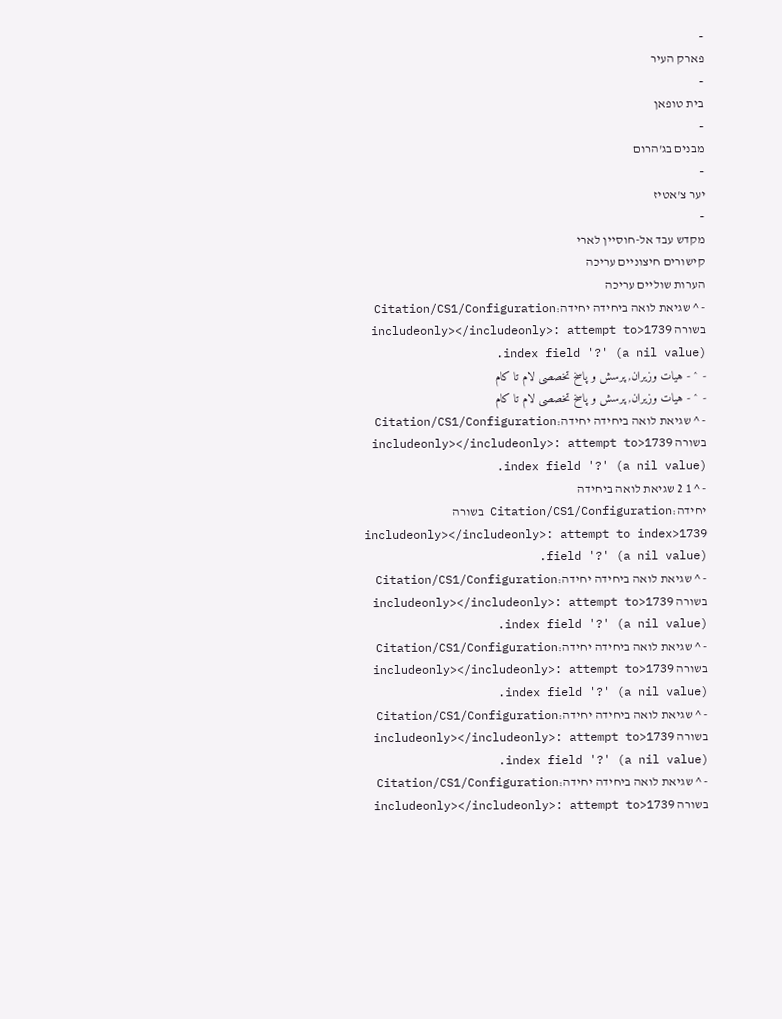-
פארק העיר
-
בית טופאן
-
מבנים בג'הרום
-
יער צ'אטיז
-
מקדש עבד אל-חוסיין לארי
קישורים חיצוניים עריכה
הערות שוליים עריכה
- ^ שגיאת לואה ביחידה יחידה:Citation/CS1/Configuration בשורה 1739<includeonly></includeonly>: attempt to index field '?' (a nil value).
- ^ - هیات وزیران, پرسش و پاسخ تخصصی لام تا کام
- ^ - هیات وزیران, پرسش و پاسخ تخصصی لام تا کام
- ^ שגיאת לואה ביחידה יחידה:Citation/CS1/Configuration בשורה 1739<includeonly></includeonly>: attempt to index field '?' (a nil value).
- ^ 1 2 שגיאת לואה ביחידה יחידה:Citation/CS1/Configuration בשורה 1739<includeonly></includeonly>: attempt to index field '?' (a nil value).
- ^ שגיאת לואה ביחידה יחידה:Citation/CS1/Configuration בשורה 1739<includeonly></includeonly>: attempt to index field '?' (a nil value).
- ^ שגיאת לואה ביחידה יחידה:Citation/CS1/Configuration בשורה 1739<includeonly></includeonly>: attempt to index field '?' (a nil value).
- ^ שגיאת לואה ביחידה יחידה:Citation/CS1/Configuration בשורה 1739<includeonly></includeonly>: attempt to index field '?' (a nil value).
- ^ שגיאת לואה ביחידה יחידה:Citation/CS1/Configuration בשורה 1739<includeonly></includeonly>: attempt to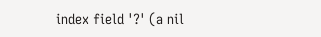index field '?' (a nil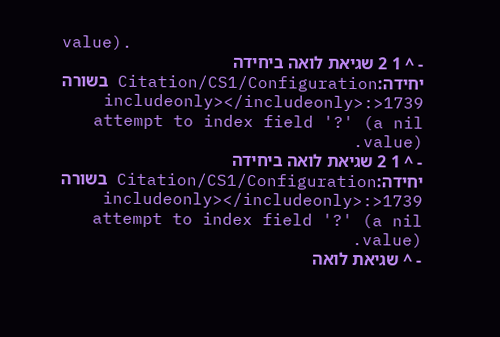value).
- ^ 1 2 שגיאת לואה ביחידה יחידה:Citation/CS1/Configuration בשורה 1739<includeonly></includeonly>: attempt to index field '?' (a nil value).
- ^ 1 2 שגיאת לואה ביחידה יחידה:Citation/CS1/Configuration בשורה 1739<includeonly></includeonly>: attempt to index field '?' (a nil value).
- ^ שגיאת לואה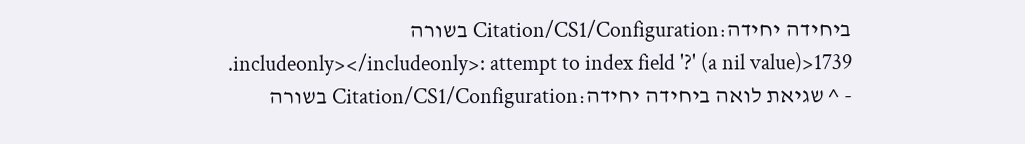ביחידה יחידה:Citation/CS1/Configuration בשורה 1739<includeonly></includeonly>: attempt to index field '?' (a nil value).
- ^ שגיאת לואה ביחידה יחידה:Citation/CS1/Configuration בשורה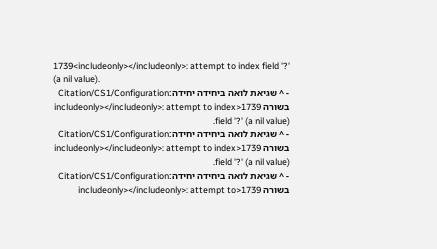1739<includeonly></includeonly>: attempt to index field '?' (a nil value).
- ^ שגיאת לואה ביחידה יחידה:Citation/CS1/Configuration בשורה 1739<includeonly></includeonly>: attempt to index field '?' (a nil value).
- ^ שגיאת לואה ביחידה יחידה:Citation/CS1/Configuration בשורה 1739<includeonly></includeonly>: attempt to index field '?' (a nil value).
- ^ שגיאת לואה ביחידה יחידה:Citation/CS1/Configuration בשורה 1739<includeonly></includeonly>: attempt to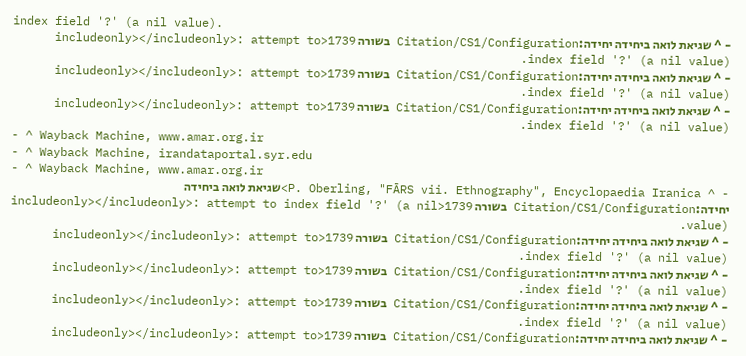index field '?' (a nil value).
- ^ שגיאת לואה ביחידה יחידה:Citation/CS1/Configuration בשורה 1739<includeonly></includeonly>: attempt to index field '?' (a nil value).
- ^ שגיאת לואה ביחידה יחידה:Citation/CS1/Configuration בשורה 1739<includeonly></includeonly>: attempt to index field '?' (a nil value).
- ^ שגיאת לואה ביחידה יחידה:Citation/CS1/Configuration בשורה 1739<includeonly></includeonly>: attempt to index field '?' (a nil value).
- ^ Wayback Machine, www.amar.org.ir
- ^ Wayback Machine, irandataportal.syr.edu
- ^ Wayback Machine, www.amar.org.ir
- ^ P. Oberling, "FĀRS vii. Ethnography", Encyclopaedia Iranica>שגיאת לואה ביחידה יחידה:Citation/CS1/Configuration בשורה 1739<includeonly></includeonly>: attempt to index field '?' (a nil value).
- ^ שגיאת לואה ביחידה יחידה:Citation/CS1/Configuration בשורה 1739<includeonly></includeonly>: attempt to index field '?' (a nil value).
- ^ שגיאת לואה ביחידה יחידה:Citation/CS1/Configuration בשורה 1739<includeonly></includeonly>: attempt to index field '?' (a nil value).
- ^ שגיאת לואה ביחידה יחידה:Citation/CS1/Configuration בשורה 1739<includeonly></includeonly>: attempt to index field '?' (a nil value).
- ^ שגיאת לואה ביחידה יחידה:Citation/CS1/Configuration בשורה 1739<includeonly></includeonly>: attempt to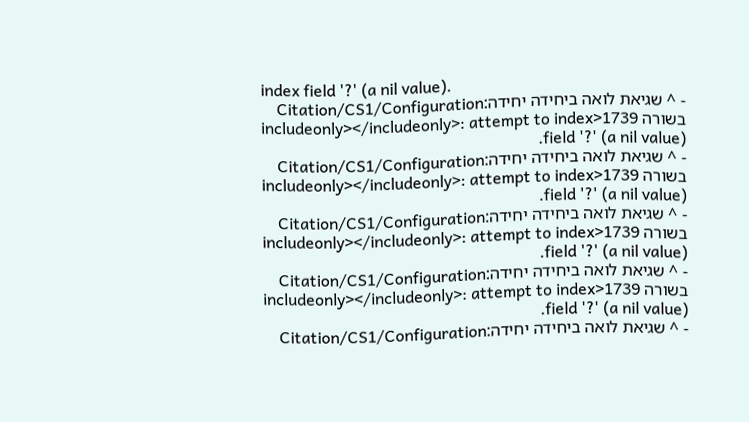index field '?' (a nil value).
- ^ שגיאת לואה ביחידה יחידה:Citation/CS1/Configuration בשורה 1739<includeonly></includeonly>: attempt to index field '?' (a nil value).
- ^ שגיאת לואה ביחידה יחידה:Citation/CS1/Configuration בשורה 1739<includeonly></includeonly>: attempt to index field '?' (a nil value).
- ^ שגיאת לואה ביחידה יחידה:Citation/CS1/Configuration בשורה 1739<includeonly></includeonly>: attempt to index field '?' (a nil value).
- ^ שגיאת לואה ביחידה יחידה:Citation/CS1/Configuration בשורה 1739<includeonly></includeonly>: attempt to index field '?' (a nil value).
- ^ שגיאת לואה ביחידה יחידה:Citation/CS1/Configuration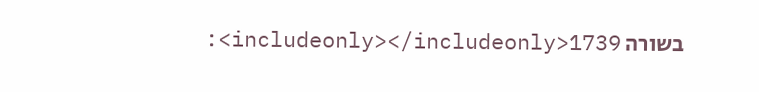בשורה 1739<includeonly></includeonly>: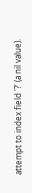attempt to index field '?' (a nil value).